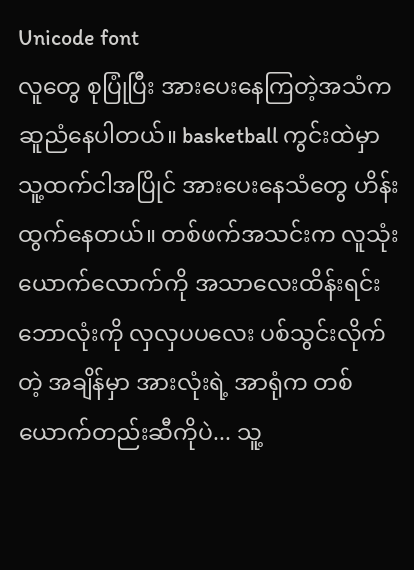Unicode font
လူတွေ စုပြုံပြီး အားပေးနေကြတဲ့အသံက ဆူညံနေပါတယ်။ basketball ကွင်းထဲမှာ သူ့ထက်ငါအပြိုင် အားပေးနေသံတွေ ဟိန်းထွက်နေတယ်။ တစ်ဖက်အသင်းက လူသုံးယောက်လောက်ကို အသာလေးထိန်းရင်း ဘောလုံးကို လှလှပပလေး ပစ်သွင်းလိုက်တဲ့ အချိန်မှာ အားလုံးရဲ့ အာရုံက တစ်ယောက်တည်းဆီကိုပဲ... သူ့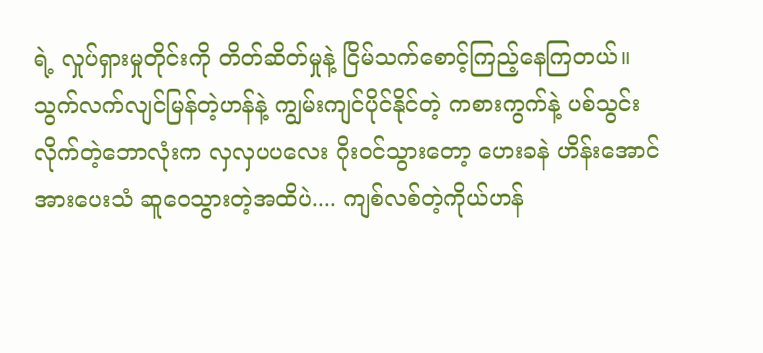ရဲ့ လှုပ်ရှားမှုတိုင်းကို တိတ်ဆိတ်မှုနဲ့ ငြိမ်သက်စောင့်ကြည့်နေကြတယ်။
သွက်လက်လျင်မြန်တဲ့ဟန်နဲ့ ကျွမ်းကျင်ပိုင်နိုင်တဲ့ ကစားကွက်နဲ့ ပစ်သွင်းလိုက်တဲ့ဘောလုံးက လှလှပပလေး ဂိုးဝင်သွားတော့ ဟေးခနဲ ဟိန်းအောင် အားပေးသံ ဆူဝေသွားတဲ့အထိပဲ.... ကျစ်လစ်တဲ့ကိုယ်ဟန်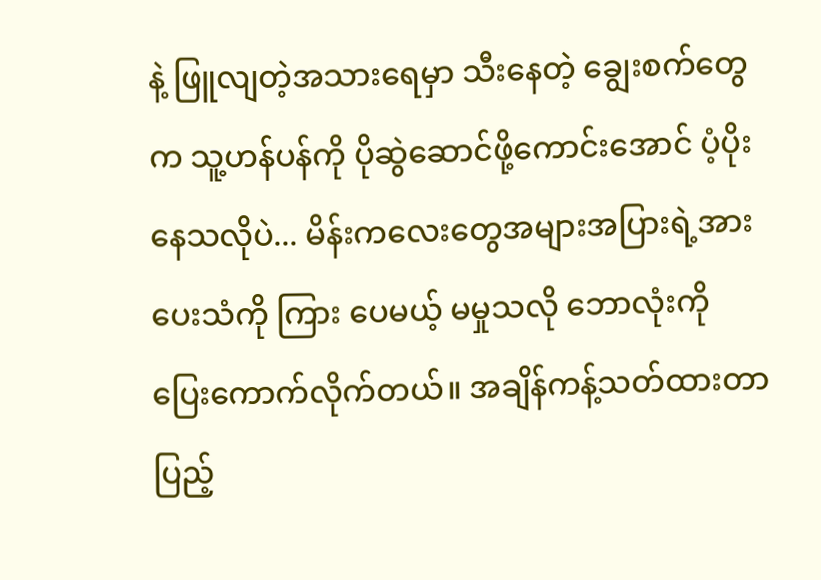နဲ့ ဖြူလျတဲ့အသားရေမှာ သီးနေတဲ့ ချွေးစက်တွေက သူ့ဟန်ပန်ကို ပိုဆွဲဆောင်ဖို့ကောင်းအောင် ပံ့ပိုး နေသလိုပဲ... မိန်းကလေးတွေအများအပြားရဲ့အားပေးသံကို ကြား ပေမယ့် မမှုသလို ဘောလုံးကို ပြေးကောက်လိုက်တယ်။ အချိန်ကန့်သတ်ထားတာ ပြည့်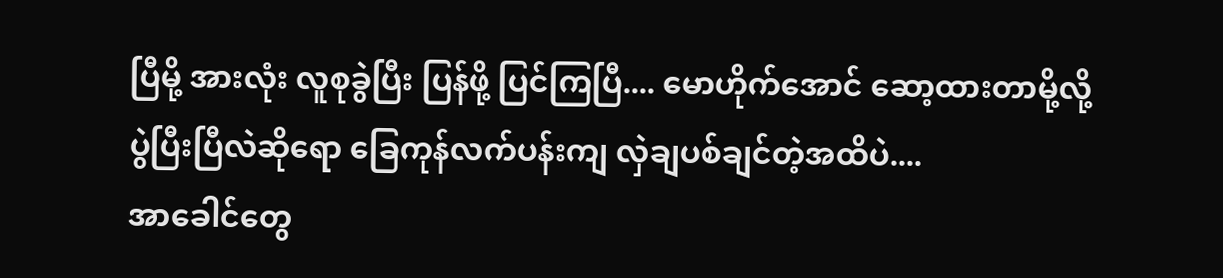ပြီမို့ အားလုံး လူစုခွဲပြီး ပြန်ဖို့ ပြင်ကြပြီ.... မောဟိုက်အောင် ဆော့ထားတာမို့လို့ ပွဲပြီးပြီလဲဆိုရော ခြေကုန်လက်ပန်းကျ လှဲချပစ်ချင်တဲ့အထိပဲ....
အာခေါင်တွေ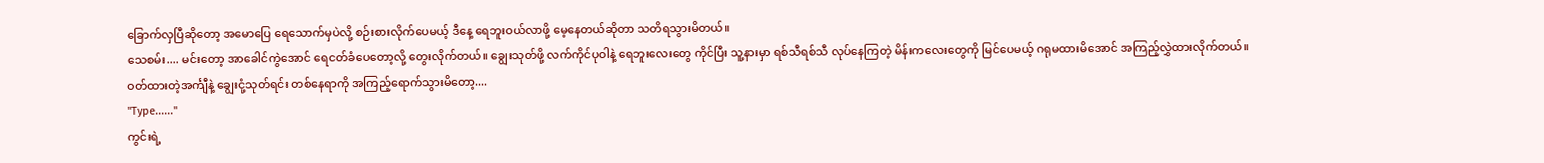ခြောက်လှပြီဆိုတော့ အမောပြေ ရေသောက်မှပဲလို့ စဉ်းစားလိုက်ပေမယ့် ဒီနေ့ ရေဘူးဝယ်လာဖို့ မေ့နေတယ်ဆိုတာ သတိရသွားမိတယ်။
သေစမ်း.... မင်းတော့ အာခေါင်ကွဲအောင် ရေငတ်ခံပေတော့လို့ တွေးလိုက်တယ်။ ချွေးသုတ်ဖို့ လက်ကိုင်ပုဝါနဲ့ ရေဘူးလေးတွေ ကိုင်ပြီး သူ့နားမှာ ရစ်သီရစ်သီ လုပ်နေကြတဲ့ မိန်းကလေးတွေကို မြင်ပေမယ့် ဂရုမထားမိအောင် အကြည့်လွှဲထားလိုက်တယ်။
ဝတ်ထားတဲ့အင်္ကျီနဲ့ ချွေးငုံ့သုတ်ရင်း တစ်နေရာကို အကြည့်ရောက်သွားမိတော့....
"Type......"
ကွင်းရဲ့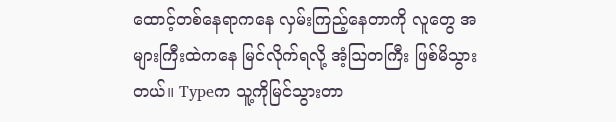ထောင့်တစ်နေရာကနေ လှမ်းကြည့်နေတာကို လူတွေ အများကြီးထဲကနေ မြင်လိုက်ရလို့ အံ့ဩတကြီး ဖြစ်မိသွားတယ်။ Typeက သူ့ကိုမြင်သွားတာ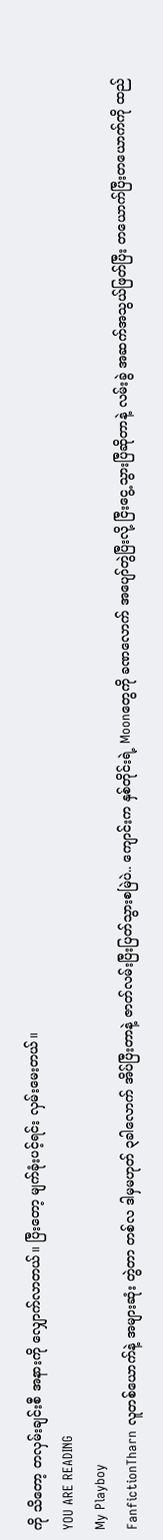ကို သိတော့ တလှမ်းချင်းစီ အနားကို လျှောက်လာတယ်။ ပြီးတော့ မျက်ခုံးပင့်ရင်း လှမ်းမေးတယ်။
YOU ARE READING
My Playboy
FanfictionTharn လူတစ်ယောက်နဲ့ အများဆုံး တွဲတာ တစ်လ ဒါမှမဟုတ် ၃ခါလောက် အိပ်ပြီးတာနဲ့ ဇာတ်လမ်းပြီးပြတ်သွားစမြဲပဲ.. ကျောင်းက နှစ်တိုင်းရဲ့ Moonတွေကို ခဏလောက် အပျော်တွဲပြီးလို့ ငြီးငွေ့သွားပြီဆိုတာနဲ့ လမ်းခွဲ အဆက်အသွယ်ဖြတ်ပြီး တယောက်ပြီးတယောက်ကို ထည်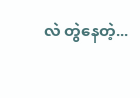လဲ တွဲနေတဲ့...